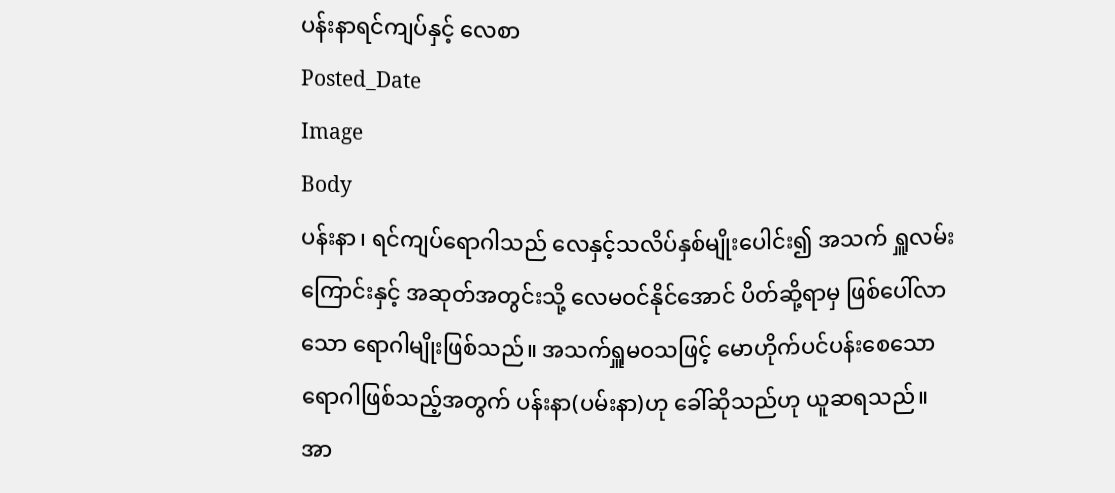ပန်းနာရင်ကျပ်နှင့် လေစာ
Posted_Date
Image
Body
ပန်းနာ၊ ရင်ကျပ်ရောဂါသည် လေနှင့်သလိပ်နှစ်မျိုးပေါင်း၍ အသက် ရှူလမ်းကြောင်းနှင့် အဆုတ်အတွင်းသို့ လေမဝင်နိုင်အောင် ပိတ်ဆို့ရာမှ ဖြစ်ပေါ်လာသော ရောဂါမျိုးဖြစ်သည်။ အသက်ရှူမဝသဖြင့် မောဟိုက်ပင်ပန်းစေသော ရောဂါဖြစ်သည့်အတွက် ပန်းနာ(ပမ်းနာ)ဟု ခေါ်ဆိုသည်ဟု ယူဆရသည်။
အာ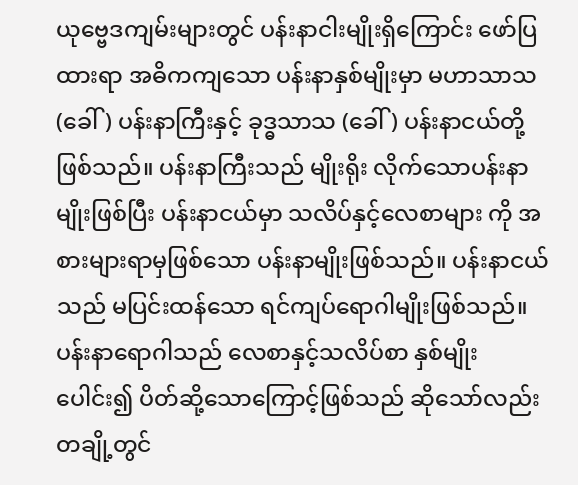ယုဗ္ဗေဒကျမ်းများတွင် ပန်းနာငါးမျိုးရှိကြောင်း ဖော်ပြထားရာ အဓိကကျသော ပန်းနာနှစ်မျိုးမှာ မဟာသာသ (ခေါ်) ပန်းနာကြီးနှင့် ခုဒ္ဓသာသ (ခေါ်) ပန်းနာငယ်တို့ဖြစ်သည်။ ပန်းနာကြီးသည် မျိုးရိုး လိုက်သောပန်းနာမျိုးဖြစ်ပြီး ပန်းနာငယ်မှာ သလိပ်နှင့်လေစာများ ကို အစားများရာမှဖြစ်သော ပန်းနာမျိုးဖြစ်သည်။ ပန်းနာငယ်သည် မပြင်းထန်သော ရင်ကျပ်ရောဂါမျိုးဖြစ်သည်။
ပန်းနာရောဂါသည် လေစာနှင့်သလိပ်စာ နှစ်မျိုးပေါင်း၍ ပိတ်ဆို့သောကြောင့်ဖြစ်သည် ဆိုသော်လည်း တချို့တွင်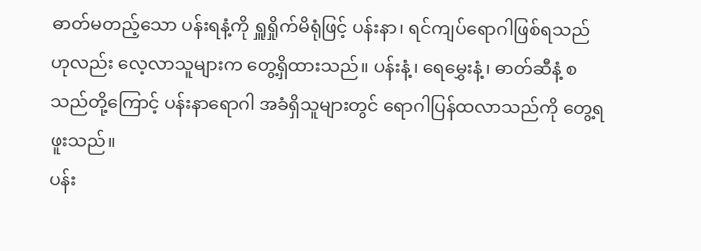ဓာတ်မတည့်သော ပန်းရနံ့ကို ရှူရှိုက်မိရုံဖြင့် ပန်းနာ၊ ရင်ကျပ်ရောဂါဖြစ်ရသည်ဟုလည်း လေ့လာသူများက တွေ့ရှိထားသည်။ ပန်းနံ့၊ ရေမွှေးနံ့၊ ဓာတ်ဆီနံ့ စသည်တို့ကြောင့် ပန်းနာရောဂါ အခံရှိသူများတွင် ရောဂါပြန်ထလာသည်ကို တွေ့ရဖူးသည်။
ပန်း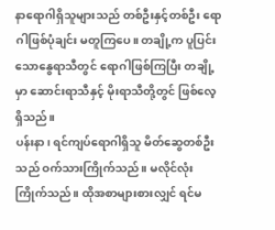နာရောဂါရှိသူများသည် တစ်ဦးနှင့်တစ်ဦး ရောဂါဖြစ်ပုံချင်း မတူကြပေ။ တချို့က ပူပြင်းသောနွေရာသီတွင် ရောဂါဖြစ်ကြပြီး တချို့မှာ ဆောင်းရာသီနှင့် မိုးရာသီတို့တွင် ဖြစ်လေ့ရှိသည်။
ပန်းနာ၊ ရင်ကျပ်ရောဂါရှိသူ မိတ်ဆွေတစ်ဦးသည် ဝက်သားကြိုက်သည်။ မလိုင်လုံးကြိုက်သည်။ ထိုအစာများစားလျှင် ရင်မ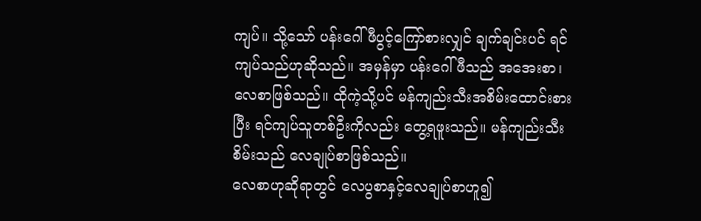ကျပ်။ သို့သော် ပန်းဂေါ်ဖီပွင့်ကြော်စားလျှင် ချက်ချင်းပင် ရင်ကျပ်သည်ဟုဆိုသည်။ အမှန်မှာ ပန်းဂေါ်ဖီသည် အအေးစာ၊ လေစာဖြစ်သည်။ ထိုကဲ့သို့ပင် မန်ကျည်းသီးအစိမ်းထောင်းစားပြီး ရင်ကျပ်သူတစ်ဦးကိုလည်း တွေ့ရဖူးသည်။ မန်ကျည်းသီးစိမ်းသည် လေချုပ်စာဖြစ်သည်။
လေစာဟုဆိုရာတွင် လေပွစာနှင့်လေချုပ်စာဟူ၍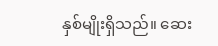နှစ်မျိုးရှိသည်။ ဆေး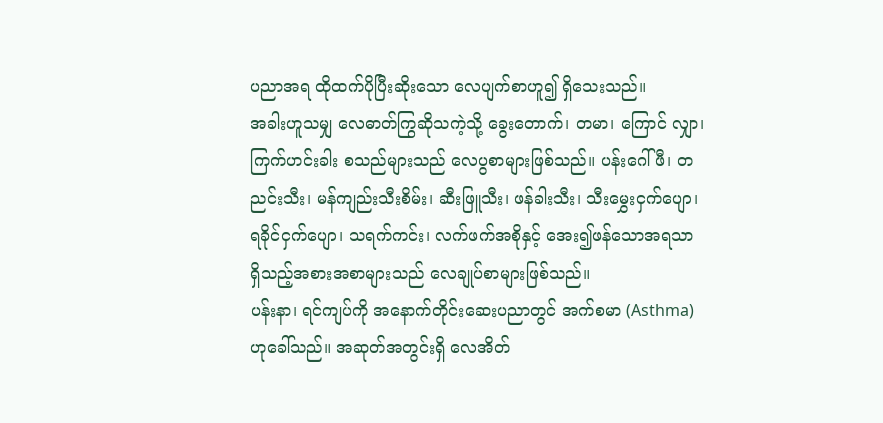ပညာအရ ထိုထက်ပိုပြီးဆိုးသော လေပျက်စာဟူ၍ ရှိသေးသည်။
အခါးဟူသမျှ လေဓာတ်ကြွဆိုသကဲ့သို့ ခွေးတောက်၊ တမာ၊ ကြောင် လျှာ၊ ကြက်ဟင်းခါး စသည်များသည် လေပွစာများဖြစ်သည်။ ပန်းဂေါ်ဖီ၊ တညင်းသီး၊ မန်ကျည်းသီးစိမ်း၊ ဆီးဖြူသီး၊ ဖန်ခါးသီး၊ သီးမွှေးငှက်ပျော၊ ရခိုင်ငှက်ပျော၊ သရက်ကင်း၊ လက်ဖက်အစိုနှင့် အေး၍ဖန်သောအရသာ ရှိသည့်အစားအစာများသည် လေချုပ်စာများဖြစ်သည်။
ပန်းနာ၊ ရင်ကျပ်ကို အနောက်တိုင်းဆေးပညာတွင် အက်စမာ (Asthma)ဟုခေါ်သည်။ အဆုတ်အတွင်းရှိ လေအိတ်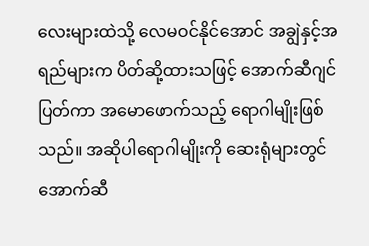လေးများထဲသို့ လေမဝင်နိုင်အောင် အချွဲနှင့်အရည်များက ပိတ်ဆို့ထားသဖြင့် အောက်ဆီဂျင်ပြတ်ကာ အမောဖောက်သည့် ရောဂါမျိုးဖြစ်သည်။ အဆိုပါရောဂါမျိုးကို ဆေးရုံများတွင် အောက်ဆီ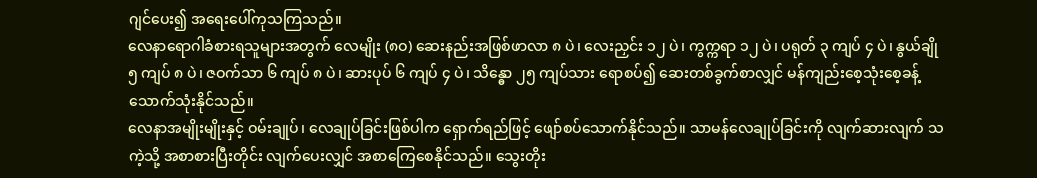ဂျင်ပေး၍ အရေးပေါ်ကုသကြသည်။
လေနာရောဂါခံစားရသူများအတွက် လေမျိုး (၈ဝ) ဆေးနည်းအဖြစ်ဖာလာ ၈ ပဲ၊ လေးညှင်း ၁၂ ပဲ၊ ကွက္ကရာ ၁၂ ပဲ၊ ပရုတ် ၃ ကျပ် ၄ ပဲ၊ နွယ်ချို ၅ ကျပ် ၈ ပဲ၊ ဇဝက်သာ ၆ ကျပ် ၈ ပဲ၊ ဆားပုပ် ၆ ကျပ် ၄ ပဲ၊ သိန္ဓော ၂၅ ကျပ်သား ရောစပ်၍ ဆေးတစ်ခွက်စာလျှင် မန်ကျည်းစေ့သုံးစေ့ခန့် သောက်သုံးနိုင်သည်။
လေနာအမျိုးမျိုးနှင့် ဝမ်းချုပ်၊ လေချုပ်ခြင်းဖြစ်ပါက ရှောက်ရည်ဖြင့် ဖျော်စပ်သောက်နိုင်သည်။ သာမန်လေချုပ်ခြင်းကို လျက်ဆားလျက် သကဲ့သို့ အစာစားပြီးတိုင်း လျက်ပေးလျှင် အစာကြေစေနိုင်သည်။ သွေးတိုး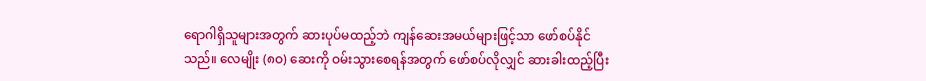ရောဂါရှိသူများအတွက် ဆားပုပ်မထည့်ဘဲ ကျန်ဆေးအမယ်များဖြင့်သာ ဖော်စပ်နိုင်သည်။ လေမျိုး (၈ဝ) ဆေးကို ဝမ်းသွားစေရန်အတွက် ဖော်စပ်လိုလျှင် ဆားခါးထည့်ပြီး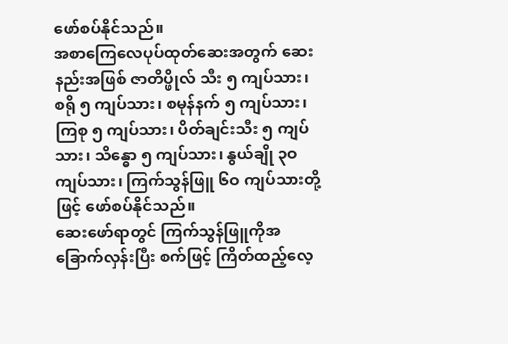ဖော်စပ်နိုင်သည်။
အစာကြေလေပုပ်ထုတ်ဆေးအတွက် ဆေးနည်းအဖြစ် ဇာတိပ္ဖိုလ် သီး ၅ ကျပ်သား၊ စရို ၅ ကျပ်သား၊ စမုန်နက် ၅ ကျပ်သား၊ ကြစု ၅ ကျပ်သား၊ ပိတ်ချင်းသီး ၅ ကျပ်သား၊ သိန္ဓော ၅ ကျပ်သား၊ နွယ်ချို ၃ဝ ကျပ်သား၊ ကြက်သွန်ဖြူ ၆ဝ ကျပ်သားတို့ဖြင့် ဖော်စပ်နိုင်သည်။
ဆေးဖော်ရာတွင် ကြက်သွန်ဖြူကိုအခြောက်လှန်းပြီး စက်ဖြင့် ကြိတ်ထည့်လေ့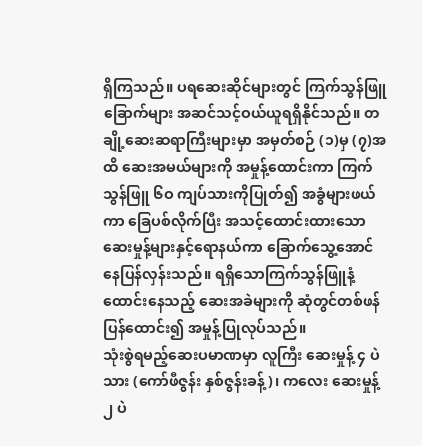ရှိကြသည်။ ပရဆေးဆိုင်များတွင် ကြက်သွန်ဖြူခြောက်များ အဆင်သင့်ဝယ်ယူရရှိနိုင်သည်။ တချို့ဆေးဆရာကြီးများမှာ အမှတ်စဉ် (၁)မှ (၇)အထိ ဆေးအမယ်များကို အမှုန့်ထောင်းကာ ကြက်သွန်ဖြူ ၆ဝ ကျပ်သားကိုပြုတ်၍ အခွံများဖယ်ကာ ခြေပစ်လိုက်ပြီး အသင့်ထောင်းထားသော ဆေးမှုန့်များနှင့်ရောနယ်ကာ ခြောက်သွေ့အောင် နေပြန်လှန်းသည်။ ရရှိသောကြက်သွန်ဖြူနံ့ထောင်းနေသည့် ဆေးအခဲများကို ဆုံတွင်တစ်ဖန်ပြန်ထောင်း၍ အမှုန့်ပြုလုပ်သည်။
သုံးစွဲရမည့်ဆေးပမာဏမှာ လူကြီး ဆေးမှုန့် ၄ ပဲသား (ကော်ဖီဇွန်း နှစ်ဇွန်းခန့်)၊ ကလေး ဆေးမှုန့် ၂ ပဲ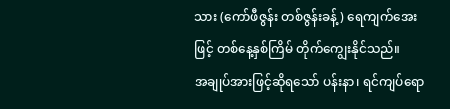သား (ကော်ဖီဇွန်း တစ်ဇွန်းခန့်) ရေကျက်အေးဖြင့် တစ်နေ့နှစ်ကြိမ် တိုက်ကျွေးနိုင်သည်။
အချုပ်အားဖြင့်ဆိုရသော် ပန်းနာ၊ ရင်ကျပ်ရော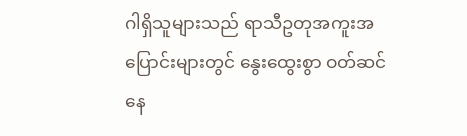ဂါရှိသူများသည် ရာသီဥတုအကူးအပြောင်းများတွင် နွေးထွေးစွာ ဝတ်ဆင်နေ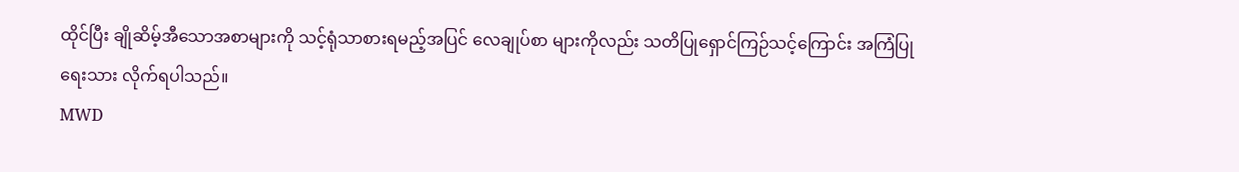ထိုင်ပြီး ချိုဆိမ့်အီသောအစာများကို သင့်ရုံသာစားရမည့်အပြင် လေချုပ်စာ များကိုလည်း သတိပြုရှောင်ကြဉ်သင့်ကြောင်း အကြံပြုရေးသား လိုက်ရပါသည်။
MWD